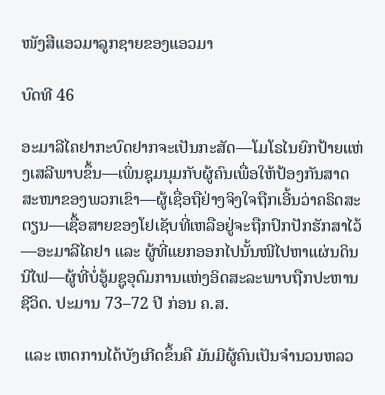ໜັງສືແອວມາລູກຊາຍຂອງແອວມາ

ບົດທີ 46

ອະມາລີໄຄຢາກະບົດຢາກຈະເປັນກະສັດ—ໂມໂຣໄນຍົກປ້າຍແຫ່ງເສລີພາບຂຶ້ນ—ເພິ່ນຊຸມນຸມກັບຜູ້ຄົນເພື່ອໃຫ້ປ້ອງກັນສາດສະໜາຂອງພວກເຂົາ—ຜູ້ເຊື່ອຖືຢ່າງຈິງໃຈຖືກເອີ້ນວ່າຄຣິດສະຕຽນ—ເຊື້ອສາຍຂອງໂຢເຊັບທີ່ເຫລືອຢູ່ຈະຖືກປົກປັກຮັກສາໄວ້—ອະມາລີໄຄຢາ ແລະ ຜູ້ທີ່ແຍກອອກໄປນັ້ນໜີໄປຫາແຜ່ນດິນນີໄຟ—ຜູ້ທີ່ບໍ່ອູ້ມຊູອຸດົມການແຫ່ງອິດສະລະພາບຖືກປະຫານຊີວິດ. ປະມານ 73–72 ປີ ກ່ອນ ຄ.ສ.

 ແລະ ເຫດການໄດ້ບັງເກີດຂຶ້ນຄື ມັນມີຜູ້ຄົນເປັນຈຳນວນຫລວ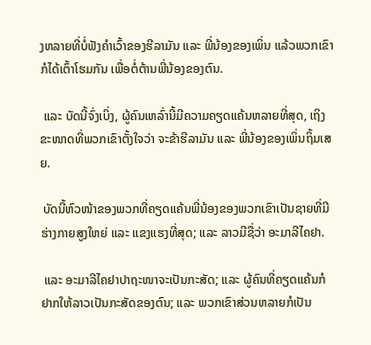ງຫລາຍທີ່ບໍ່ຟັງຄຳເວົ້າຂອງຮີລາມັນ ແລະ ພີ່ນ້ອງຂອງເພິ່ນ ແລ້ວພວກເຂົາກໍໄດ້ເຕົ້າໂຮມກັນ ເພື່ອຕໍ່ຕ້ານພີ່ນ້ອງຂອງຕົນ.

 ແລະ ບັດນີ້ຈົ່ງເບິ່ງ, ຜູ້ຄົນເຫລົ່ານີ້ມີຄວາມຄຽດແຄ້ນຫລາຍທີ່ສຸດ, ເຖິງຂະໜາດທີ່ພວກເຂົາຕັ້ງໃຈວ່າ ຈະຂ້າຮີລາມັນ ແລະ ພີ່ນ້ອງຂອງເພິ່ນຖິ້ມເສຍ.

 ບັດນີ້ຫົວໜ້າຂອງພວກທີ່ຄຽດແຄ້ນພີ່ນ້ອງຂອງພວກເຂົາເປັນຊາຍທີ່ມີຮ່າງກາຍສູງໃຫຍ່ ແລະ ແຂງແຮງທີ່ສຸດ; ແລະ ລາວມີຊື່ວ່າ ອະມາລີໄຄຢາ.

 ແລະ ອະມາລີໄຄຢາປາຖະໜາຈະເປັນກະສັດ; ແລະ ຜູ້ຄົນທີ່ຄຽດແຄ້ນກໍຢາກໃຫ້ລາວເປັນກະສັດຂອງຕົນ; ແລະ ພວກເຂົາສ່ວນຫລາຍກໍເປັນ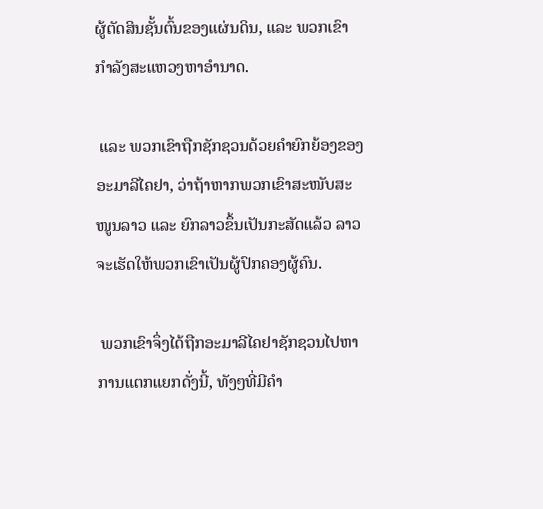ຜູ້ຕັດສິນຊັ້ນຕົ້ນຂອງແຜ່ນດິນ, ແລະ ພວກເຂົາກຳລັງສະແຫວງຫາອຳນາດ.

 ແລະ ພວກເຂົາຖືກຊັກຊວນດ້ວຍຄຳຍົກຍ້ອງຂອງອະມາລີໄຄຢາ, ວ່າຖ້າຫາກພວກເຂົາສະໜັບສະໜູນລາວ ແລະ ຍົກລາວຂຶ້ນເປັນກະສັດແລ້ວ ລາວຈະເຮັດໃຫ້ພວກເຂົາເປັນຜູ້ປົກຄອງຜູ້ຄົນ.

 ພວກເຂົາຈຶ່ງໄດ້ຖືກອະມາລີໄຄຢາຊັກຊວນໄປຫາການແຕກແຍກດັ່ງນີ້, ທັງໆທີ່ມີຄຳ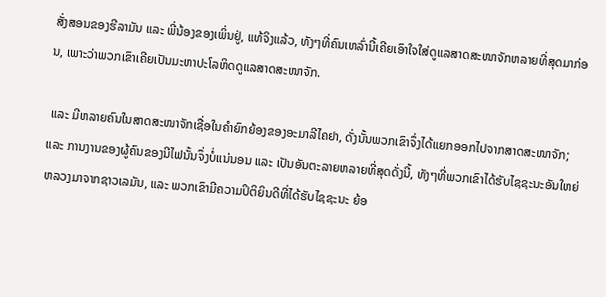ສັ່ງສອນຂອງຮີລາມັນ ແລະ ພີ່ນ້ອງຂອງເພິ່ນຢູ່, ແທ້ຈິງແລ້ວ, ທັງໆທີ່ຄົນເຫລົ່ານີ້ເຄີຍເອົາໃຈໃສ່ດູແລສາດສະໜາຈັກຫລາຍທີ່ສຸດມາກ່ອນ, ເພາະວ່າພວກເຂົາເຄີຍເປັນມະຫາປະໂລຫິດດູແລສາດສະໜາຈັກ.

 ແລະ ມີຫລາຍຄົນໃນສາດສະໜາຈັກເຊື່ອໃນຄຳຍົກຍ້ອງຂອງອະມາລີໄຄຢາ, ດັ່ງນັ້ນພວກເຂົາຈຶ່ງໄດ້ແຍກອອກໄປຈາກສາດສະໜາຈັກ; ແລະ ການງານຂອງຜູ້ຄົນຂອງນີໄຟນັ້ນຈຶ່ງບໍ່ແນ່ນອນ ແລະ ເປັນອັນຕະລາຍຫລາຍທີ່ສຸດດັ່ງນີ້, ທັງໆທີ່ພວກເຂົາໄດ້ຮັບໄຊຊະນະອັນໃຫຍ່ຫລວງມາຈາກຊາວເລມັນ, ແລະ ພວກເຂົາມີຄວາມປິຕິຍິນດີທີ່ໄດ້ຮັບໄຊຊະນະ ຍ້ອ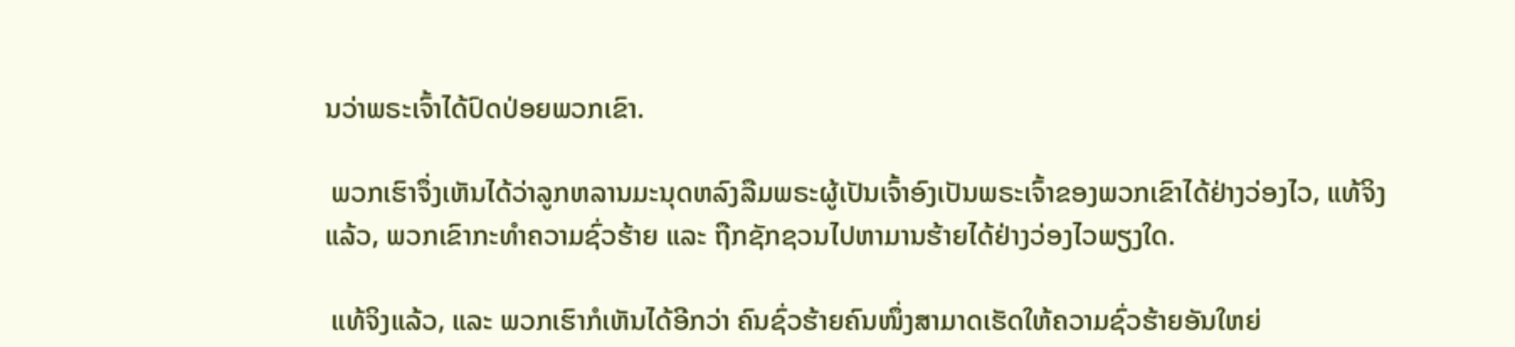ນວ່າພຣະເຈົ້າໄດ້ປົດປ່ອຍພວກເຂົາ.

 ພວກເຮົາຈຶ່ງເຫັນໄດ້ວ່າລູກຫລານມະນຸດຫລົງລືມພຣະຜູ້ເປັນເຈົ້າອົງເປັນພຣະເຈົ້າຂອງພວກເຂົາໄດ້ຢ່າງວ່ອງໄວ, ແທ້ຈິງແລ້ວ, ພວກເຂົາກະທຳຄວາມຊົ່ວຮ້າຍ ແລະ ຖືກຊັກຊວນໄປຫາມານຮ້າຍໄດ້ຢ່າງວ່ອງໄວພຽງໃດ.

 ແທ້ຈິງແລ້ວ, ແລະ ພວກເຮົາກໍເຫັນໄດ້ອີກວ່າ ຄົນຊົ່ວຮ້າຍຄົນໜຶ່ງສາມາດເຮັດໃຫ້ຄວາມຊົ່ວຮ້າຍອັນໃຫຍ່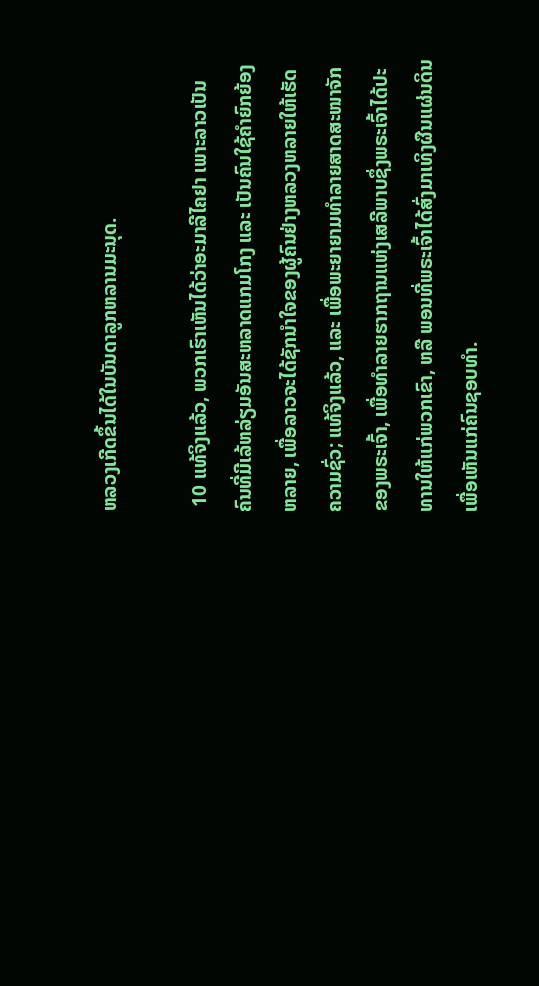ຫລວງເກີດຂຶ້ນໄດ້ໃນບັນດາລູກຫລານມະນຸດ.

 10 ແທ້ຈິງແລ້ວ, ພວກເຮົາເຫັນໄດ້ວ່າອະມາລີໄຄຢາ ເພາະລາວເປັນຄົນທີ່ມີເລ້ຫລ່ຽມອັນສະຫລາດແກມໂກງ ແລະ ເປັນຄົນໃຊ້ຄຳຍົກຍ້ອງຫລາຍ, ເພື່ອລາວຈະໄດ້ຊັກນຳໃຈຂອງຜູ້ຄົນຢ່າງຫລວງຫລາຍໃຫ້ເຮັດຄວາມຊົ່ວ; ແທ້ຈິງແລ້ວ, ແລະ ເພື່ອພະຍາຍາມທຳລາຍສາດສະໜາຈັກຂອງພຣະເຈົ້າ, ເພື່ອທຳລາຍຮາກຖານແຫ່ງເສລີພາບຊຶ່ງພຣະເຈົ້າໄດ້ປະທານໃຫ້ແກ່ພວກເຂົາ, ຫລື ພອນທີ່ພຣະເຈົ້າໄດ້ສົ່ງມາເທິງຜືນແຜ່ນດິນເພື່ອເຫັນແກ່ຄົນຊອບທຳ.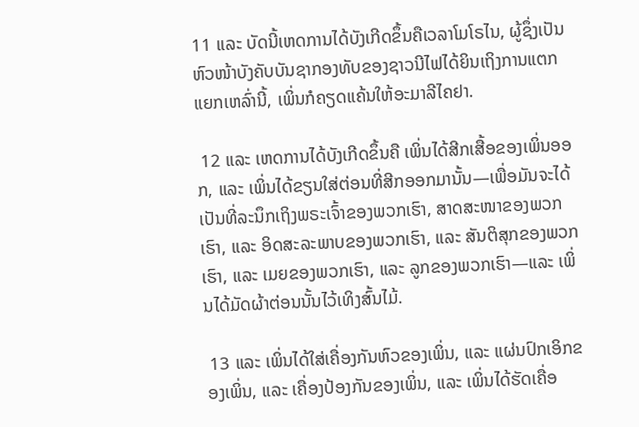11 ແລະ ບັດນີ້ເຫດການໄດ້ບັງເກີດຂຶ້ນຄືເວລາໂມໂຣໄນ, ຜູ້ຊຶ່ງເປັນຫົວໜ້າບັງຄັບບັນຊາກອງທັບຂອງຊາວນີໄຟໄດ້ຍິນເຖິງການແຕກແຍກເຫລົ່ານີ້, ເພິ່ນກໍຄຽດແຄ້ນໃຫ້ອະມາລີໄຄຢາ.

 12 ແລະ ເຫດການໄດ້ບັງເກີດຂຶ້ນຄື ເພິ່ນໄດ້ສີກເສື້ອຂອງເພິ່ນອອກ, ແລະ ເພິ່ນໄດ້ຂຽນໃສ່ຕ່ອນທີ່ສີກອອກມານັ້ນ—ເພື່ອມັນຈະໄດ້ເປັນທີ່ລະນຶກເຖິງພຣະເຈົ້າຂອງພວກເຮົາ, ສາດສະໜາຂອງພວກເຮົາ, ແລະ ອິດສະລະພາບຂອງພວກເຮົາ, ແລະ ສັນຕິສຸກຂອງພວກເຮົາ, ແລະ ເມຍຂອງພວກເຮົາ, ແລະ ລູກຂອງພວກເຮົາ—ແລະ ເພິ່ນໄດ້ມັດຜ້າຕ່ອນນັ້ນໄວ້ເທິງສົ້ນໄມ້.

 13 ແລະ ເພິ່ນໄດ້ໃສ່ເຄື່ອງກັນຫົວຂອງເພິ່ນ, ແລະ ແຜ່ນປົກເອິກຂອງເພິ່ນ, ແລະ ເຄື່ອງປ້ອງກັນຂອງເພິ່ນ, ແລະ ເພິ່ນໄດ້ຮັດເຄື່ອ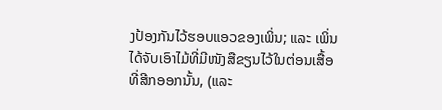ງປ້ອງກັນໄວ້ຮອບແອວຂອງເພິ່ນ; ແລະ ເພິ່ນໄດ້ຈັບເອົາໄມ້ທີ່ມີໜັງສືຂຽນໄວ້ໃນຕ່ອນເສື້ອທີ່ສີກອອກນັ້ນ, (ແລະ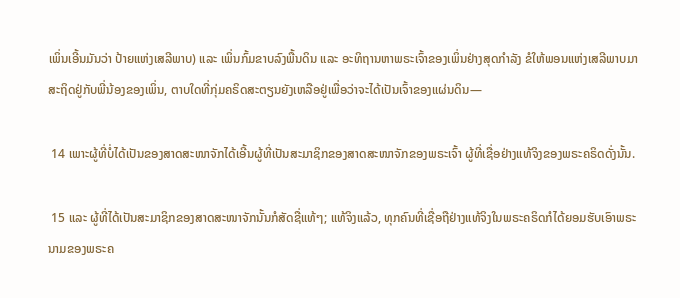ເພິ່ນເອີ້ນມັນວ່າ ປ້າຍແຫ່ງເສລີພາບ) ແລະ ເພິ່ນກົ້ມຂາບລົງພື້ນດິນ ແລະ ອະທິຖານຫາພຣະເຈົ້າຂອງເພິ່ນຢ່າງສຸດກຳລັງ ຂໍໃຫ້ພອນແຫ່ງເສລີພາບມາສະຖິດຢູ່ກັບພີ່ນ້ອງຂອງເພິ່ນ, ຕາບໃດທີ່ກຸ່ມຄຣິດສະຕຽນຍັງເຫລືອຢູ່ເພື່ອວ່າຈະໄດ້ເປັນເຈົ້າຂອງແຜ່ນດິນ—

 14 ເພາະຜູ້ທີ່ບໍ່ໄດ້ເປັນຂອງສາດສະໜາຈັກໄດ້ເອີ້ນຜູ້ທີ່ເປັນສະມາຊິກຂອງສາດສະໜາຈັກຂອງພຣະເຈົ້າ ຜູ້ທີ່ເຊື່ອຢ່າງແທ້ຈິງຂອງພຣະຄຣິດດັ່ງນັ້ນ.

 15 ແລະ ຜູ້ທີ່ໄດ້ເປັນສະມາຊິກຂອງສາດສະໜາຈັກນັ້ນກໍສັດຊື່ແທ້ໆ; ແທ້ຈິງແລ້ວ, ທຸກຄົນທີ່ເຊື່ອຖືຢ່າງແທ້ຈິງໃນພຣະຄຣິດກໍໄດ້ຍອມຮັບເອົາພຣະນາມຂອງພຣະຄ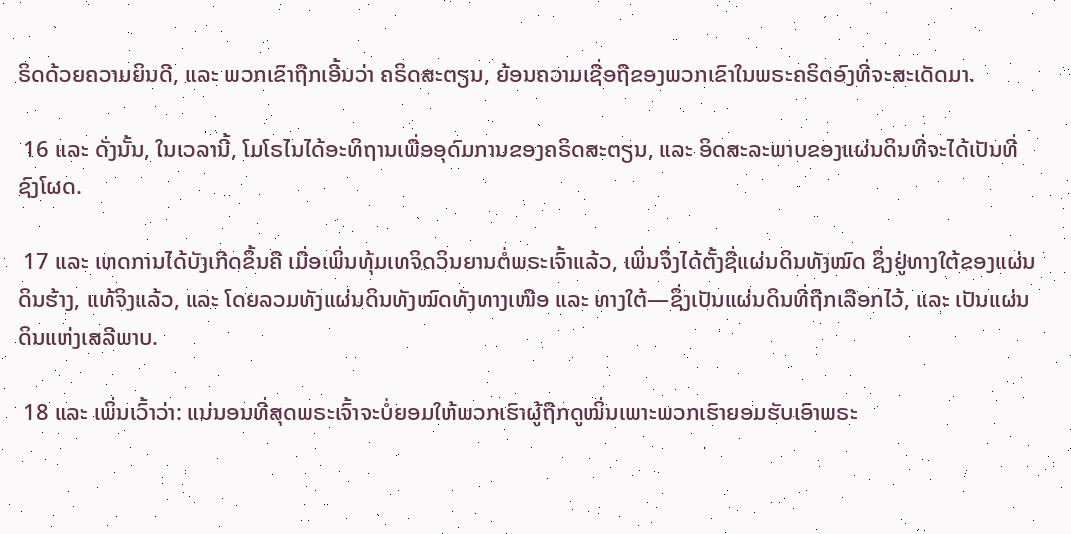ຣິດດ້ວຍຄວາມຍິນດີ, ແລະ ພວກເຂົາຖືກເອີ້ນວ່າ ຄຣິດສະຕຽນ, ຍ້ອນຄວາມເຊື່ອຖືຂອງພວກເຂົາໃນພຣະຄຣິດອົງທີ່ຈະສະເດັດມາ.

 16 ແລະ ດັ່ງນັ້ນ, ໃນເວລານີ້, ໂມໂຣໄນໄດ້ອະທິຖານເພື່ອອຸດົມການຂອງຄຣິດສະຕຽນ, ແລະ ອິດສະລະພາບຂອງແຜ່ນດິນທີ່ຈະໄດ້ເປັນທີ່ຊົງໂຜດ.

 17 ແລະ ເຫດການໄດ້ບັງເກີດຂຶ້ນຄື ເມື່ອເພິ່ນທຸ້ມເທຈິດວິນຍານຕໍ່ພຣະເຈົ້າແລ້ວ, ເພິ່ນຈຶ່ງໄດ້ຕັ້ງຊື່ແຜ່ນດິນທັງໝົດ ຊຶ່ງຢູ່ທາງໃຕ້ຂອງແຜ່ນດິນຮ້າງ, ແທ້ຈິງແລ້ວ, ແລະ ໂດຍລວມທັງແຜ່ນດິນທັງໝົດທັງທາງເໜືອ ແລະ ທາງໃຕ້—ຊຶ່ງເປັນແຜ່ນດິນທີ່ຖືກເລືອກໄວ້, ແລະ ເປັນແຜ່ນດິນແຫ່ງເສລີພາບ.

 18 ແລະ ເພິ່ນເວົ້າວ່າ: ແນ່ນອນທີ່ສຸດພຣະເຈົ້າຈະບໍ່ຍອມໃຫ້ພວກເຮົາຜູ້ຖືກດູໝິ່ນເພາະພວກເຮົາຍອມຮັບເອົາພຣະ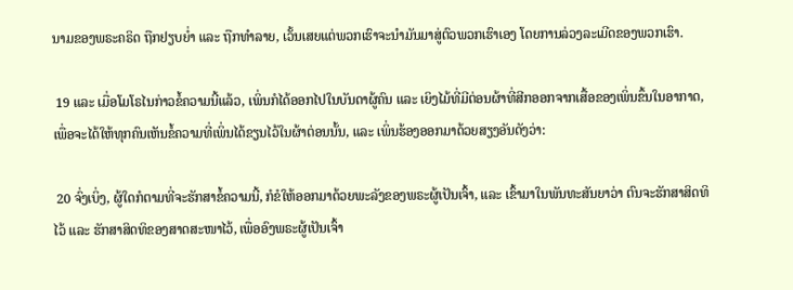ນາມຂອງພຣະຄຣິດ ຖືກຢຽບຍ່ຳ ແລະ ຖືກທຳລາຍ, ເວັ້ນເສຍແຕ່ພວກເຮົາຈະນຳມັນມາສູ່ຕົວພວກເຮົາເອງ ໂດຍການລ່ວງລະເມີດຂອງພວກເຮົາ.

 19 ແລະ ເມື່ອໂມໂຣໄນກ່າວຂໍ້ຄວາມນີ້ແລ້ວ, ເພິ່ນກໍໄດ້ອອກໄປໃນບັນດາຜູ້ຄົນ ແລະ ເຍິງໄມ້ທີ່ມີຕ່ອນຜ້າທີ່ສີກອອກຈາກເສື້ອຂອງເພິ່ນຂຶ້ນໃນອາກາດ, ເພື່ອຈະໄດ້ໃຫ້ທຸກຄົນເຫັນຂໍ້ຄວາມທີ່ເພິ່ນໄດ້ຂຽນໄວ້ໃນຜ້າຕ່ອນນັ້ນ, ແລະ ເພິ່ນຮ້ອງອອກມາດ້ວຍສຽງອັນດັງວ່າ:

 20 ຈົ່ງເບິ່ງ, ຜູ້ໃດກໍຕາມທີ່ຈະຮັກສາຂໍ້ຄວາມນີ້, ກໍຂໍໃຫ້ອອກມາດ້ວຍພະລັງຂອງພຣະຜູ້ເປັນເຈົ້າ, ແລະ ເຂົ້າມາໃນພັນທະສັນຍາວ່າ ຕົນຈະຮັກສາສິດທິໄວ້ ແລະ ຮັກສາສິດທິຂອງສາດສະໜາໄວ້, ເພື່ອອົງພຣະຜູ້ເປັນເຈົ້າ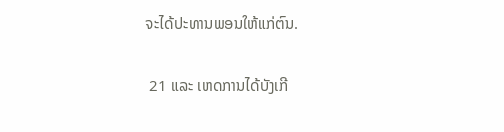ຈະໄດ້ປະທານພອນໃຫ້ແກ່ຕົນ.

 21 ແລະ ເຫດການໄດ້ບັງເກີ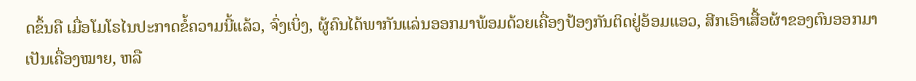ດຂຶ້ນຄື ເມື່ອໂມໂຣໄນປະກາດຂໍ້ຄວາມນີ້ແລ້ວ, ຈົ່ງເບິ່ງ, ຜູ້ຄົນໄດ້ພາກັນແລ່ນອອກມາພ້ອມດ້ວຍເຄື່ອງປ້ອງກັນຕິດຢູ່ອ້ອມແອວ, ສີກເອົາເສື້ອຜ້າຂອງຕົນອອກມາເປັນເຄື່ອງໝາຍ, ຫລື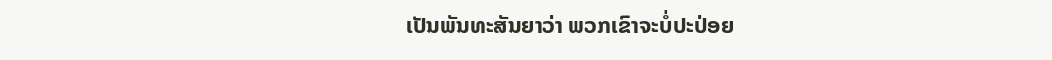ເປັນພັນທະສັນຍາວ່າ ພວກເຂົາຈະບໍ່ປະປ່ອຍ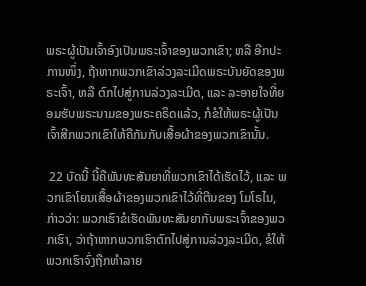ພຣະຜູ້ເປັນເຈົ້າອົງເປັນພຣະເຈົ້າຂອງພວກເຂົາ; ຫລື ອີກປະການໜຶ່ງ, ຖ້າຫາກພວກເຂົາລ່ວງລະເມີດພຣະບັນຍັດຂອງພຣະເຈົ້າ, ຫລື ຕົກໄປສູ່ການລ່ວງລະເມີດ, ແລະ ລະອາຍໃຈທີ່ຍອມຮັບພຣະນາມຂອງພຣະຄຣິດແລ້ວ, ກໍຂໍໃຫ້ພຣະຜູ້ເປັນເຈົ້າສີກພວກເຂົາໃຫ້ຄືກັນກັບເສື້ອຜ້າຂອງພວກເຂົານັ້ນ.

 22 ບັດນີ້ ນີ້ຄືພັນທະສັນຍາທີ່ພວກເຂົາໄດ້ເຮັດໄວ້, ແລະ ພວກເຂົາໂຍນເສື້ອຜ້າຂອງພວກເຂົາໄວ້ທີ່ຕີນຂອງ ໂມໂຣໄນ, ກ່າວວ່າ: ພວກເຮົາຂໍເຮັດພັນທະສັນຍາກັບພຣະເຈົ້າຂອງພວກເຮົາ, ວ່າຖ້າຫາກພວກເຮົາຕົກໄປສູ່ການລ່ວງລະເມີດ, ຂໍໃຫ້ພວກເຮົາຈົ່ງຖືກທຳລາຍ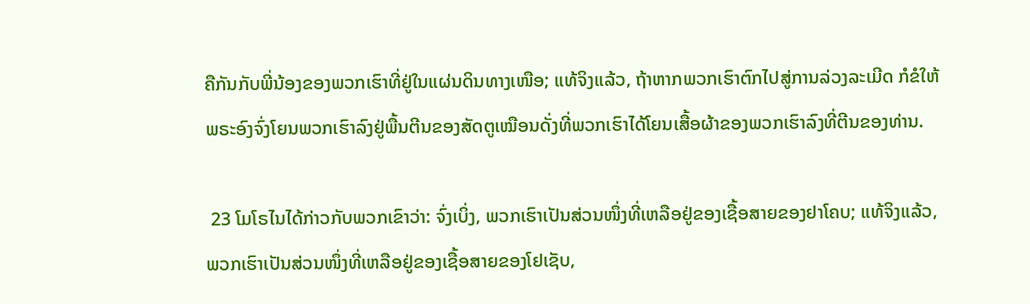ຄືກັນກັບພີ່ນ້ອງຂອງພວກເຮົາທີ່ຢູ່ໃນແຜ່ນດິນທາງເໜືອ; ແທ້ຈິງແລ້ວ, ຖ້າຫາກພວກເຮົາຕົກໄປສູ່ການລ່ວງລະເມີດ ກໍຂໍໃຫ້ພຣະອົງຈົ່ງໂຍນພວກເຮົາລົງຢູ່ພື້ນຕີນຂອງສັດຕູເໝືອນດັ່ງທີ່ພວກເຮົາໄດ້ໂຍນເສື້ອຜ້າຂອງພວກເຮົາລົງທີ່ຕີນຂອງທ່ານ.

 23 ໂມໂຣໄນໄດ້ກ່າວກັບພວກເຂົາວ່າ: ຈົ່ງເບິ່ງ, ພວກເຮົາເປັນສ່ວນໜຶ່ງທີ່ເຫລືອຢູ່ຂອງເຊື້ອສາຍຂອງຢາໂຄບ; ແທ້ຈິງແລ້ວ, ພວກເຮົາເປັນສ່ວນໜຶ່ງທີ່ເຫລືອຢູ່ຂອງເຊື້ອສາຍຂອງໂຢເຊັບ,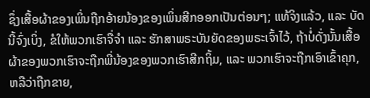ຊຶ່ງເສື້ອຜ້າຂອງເພິ່ນຖືກອ້າຍນ້ອງຂອງເພິ່ນສີກອອກເປັນຕ່ອນໆ; ແທ້ຈິງແລ້ວ, ແລະ ບັດນີ້ຈົ່ງເບິ່ງ, ຂໍໃຫ້ພວກເຮົາຈື່ຈຳ ແລະ ຮັກສາພຣະບັນຍັດຂອງພຣະເຈົ້າໄວ້, ຖ້າບໍ່ດັ່ງນັ້ນເສື້ອຜ້າຂອງພວກເຮົາຈະຖືກພີ່ນ້ອງຂອງພວກເຮົາສີກຖິ້ມ, ແລະ ພວກເຮົາຈະຖືກເອົາເຂົ້າຄຸກ, ຫລືວ່າຖືກຂາຍ,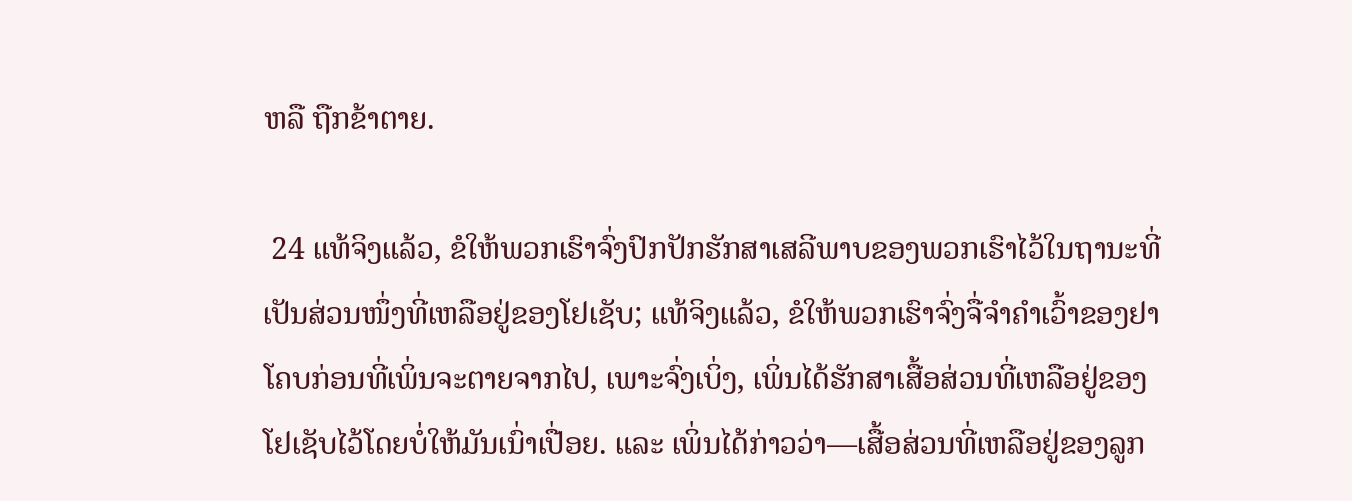ຫລື ຖືກຂ້າຕາຍ.

 24 ແທ້ຈິງແລ້ວ, ຂໍໃຫ້ພວກເຮົາຈົ່ງປົກປັກຮັກສາເສລີພາບຂອງພວກເຮົາໄວ້ໃນຖານະທີ່ເປັນສ່ວນໜຶ່ງທີ່ເຫລືອຢູ່ຂອງໂຢເຊັບ; ແທ້ຈິງແລ້ວ, ຂໍໃຫ້ພວກເຮົາຈົ່ງຈື່ຈຳຄຳເວົ້າຂອງຢາໂຄບກ່ອນທີ່ເພິ່ນຈະຕາຍຈາກໄປ, ເພາະຈົ່ງເບິ່ງ, ເພິ່ນໄດ້ຮັກສາເສື້ອສ່ວນທີ່ເຫລືອຢູ່ຂອງໂຢເຊັບໄວ້ໂດຍບໍ່ໃຫ້ມັນເນົ່າເປື່ອຍ. ແລະ ເພິ່ນໄດ້ກ່າວວ່າ—ເສື້ອສ່ວນທີ່ເຫລືອຢູ່ຂອງລູກ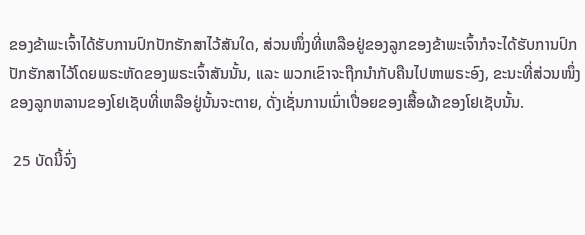ຂອງຂ້າພະເຈົ້າໄດ້ຮັບການປົກປັກຮັກສາໄວ້ສັນໃດ, ສ່ວນໜຶ່ງທີ່ເຫລືອຢູ່ຂອງລູກຂອງຂ້າພະເຈົ້າກໍຈະໄດ້ຮັບການປົກປັກຮັກສາໄວ້ໂດຍພຣະຫັດຂອງພຣະເຈົ້າສັນນັ້ນ, ແລະ ພວກເຂົາຈະຖືກນຳກັບຄືນໄປຫາພຣະອົງ, ຂະນະທີ່ສ່ວນໜຶ່ງຂອງລູກຫລານຂອງໂຢເຊັບທີ່ເຫລືອຢູ່ນັ້ນຈະຕາຍ, ດັ່ງເຊັ່ນການເນົ່າເປື່ອຍຂອງເສື້ອຜ້າຂອງໂຢເຊັບນັ້ນ.

 25 ບັດນີ້ຈົ່ງ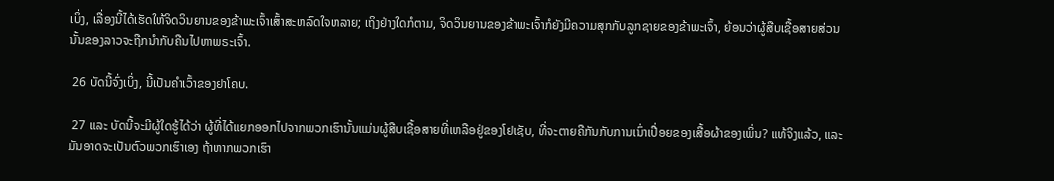ເບິ່ງ, ເລື່ອງນີ້ໄດ້ເຮັດໃຫ້ຈິດວິນຍານຂອງຂ້າພະເຈົ້າເສົ້າສະຫລົດໃຈຫລາຍ; ເຖິງຢ່າງໃດກໍຕາມ, ຈິດວິນຍານຂອງຂ້າພະເຈົ້າກໍຍັງມີຄວາມສຸກກັບລູກຊາຍຂອງຂ້າພະເຈົ້າ, ຍ້ອນວ່າຜູ້ສືບເຊື້ອສາຍສ່ວນນັ້ນຂອງລາວຈະຖືກນຳກັບຄືນໄປຫາພຣະເຈົ້າ.

 26 ບັດນີ້ຈົ່ງເບິ່ງ, ນີ້ເປັນຄຳເວົ້າຂອງຢາໂຄບ.

 27 ແລະ ບັດນີ້ຈະມີຜູ້ໃດຮູ້ໄດ້ວ່າ ຜູ້ທີ່ໄດ້ແຍກອອກໄປຈາກພວກເຮົານັ້ນແມ່ນຜູ້ສືບເຊື້ອສາຍທີ່ເຫລືອຢູ່ຂອງໂຢເຊັບ, ທີ່ຈະຕາຍຄືກັນກັບການເນົ່າເປື່ອຍຂອງເສື້ອຜ້າຂອງເພິ່ນ? ແທ້ຈິງແລ້ວ, ແລະ ມັນອາດຈະເປັນຕົວພວກເຮົາເອງ ຖ້າຫາກພວກເຮົາ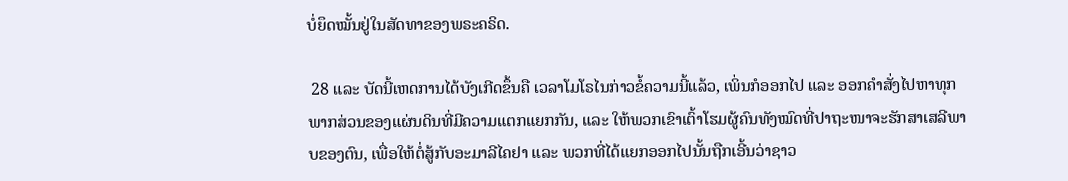ບໍ່ຍຶດໝັ້ນຢູ່ໃນສັດທາຂອງພຣະຄຣິດ.

 28 ແລະ ບັດນີ້ເຫດການໄດ້ບັງເກີດຂຶ້ນຄື ເວລາໂມໂຣໄນກ່າວຂໍ້ຄວາມນີ້ແລ້ວ, ເພິ່ນກໍອອກໄປ ແລະ ອອກຄຳສັ່ງໄປຫາທຸກພາກສ່ວນຂອງແຜ່ນດິນທີ່ມີຄວາມແຕກແຍກກັນ, ແລະ ໃຫ້ພວກເຂົາເຕົ້າໂຮມຜູ້ຄົນທັງໝົດທີ່ປາຖະໜາຈະຮັກສາເສລີພາບຂອງຕົນ, ເພື່ອໃຫ້ຕໍ່ສູ້ກັບອະມາລີໄຄຢາ ແລະ ພວກທີ່ໄດ້ແຍກອອກໄປນັ້ນຖືກເອີ້ນວ່າຊາວ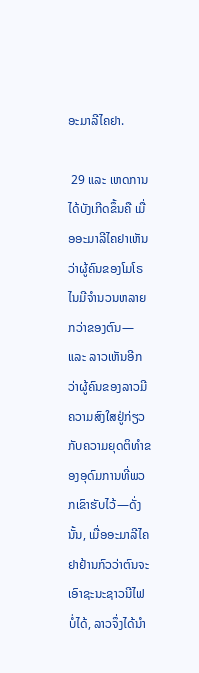ອະມາລີໄຄຢາ.

 29 ແລະ ເຫດການໄດ້ບັງເກີດຂຶ້ນຄື ເມື່ອອະມາລີໄຄຢາເຫັນວ່າຜູ້ຄົນຂອງໂມໂຣໄນມີຈຳນວນຫລາຍກວ່າຂອງຕົນ—ແລະ ລາວເຫັນອີກວ່າຜູ້ຄົນຂອງລາວມີຄວາມສົງໃສຢູ່ກ່ຽວກັບຄວາມຍຸດຕິທຳຂອງອຸດົມການທີ່ພວກເຂົາຮັບໄວ້—ດັ່ງນັ້ນ, ເມື່ອອະມາລີໄຄຢາຢ້ານກົວວ່າຕົນຈະເອົາຊະນະຊາວນີໄຟບໍ່ໄດ້, ລາວຈຶ່ງໄດ້ນຳ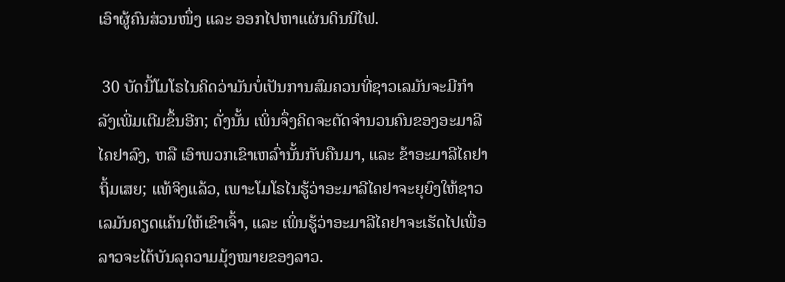ເອົາຜູ້ຄົນສ່ວນໜຶ່ງ ແລະ ອອກໄປຫາແຜ່ນດິນນີໄຟ.

 30 ບັດນີ້ໂມໂຣໄນຄິດວ່າມັນບໍ່ເປັນການສົມຄວນທີ່ຊາວເລມັນຈະມີກຳລັງເພີ່ມເຕີມຂຶ້ນອີກ; ດັ່ງນັ້ນ ເພິ່ນຈຶ່ງຄິດຈະຕັດຈຳນວນຄົນຂອງອະມາລີໄຄຢາລົງ, ຫລື ເອົາພວກເຂົາເຫລົ່ານັ້ນກັບຄືນມາ, ແລະ ຂ້າອະມາລີໄຄຢາຖິ້ມເສຍ; ແທ້ຈິງແລ້ວ, ເພາະໂມໂຣໄນຮູ້ວ່າອະມາລີໄຄຢາຈະຍຸຍົງໃຫ້ຊາວເລມັນຄຽດແຄ້ນໃຫ້ເຂົາເຈົ້າ, ແລະ ເພິ່ນຮູ້ວ່າອະມາລີໄຄຢາຈະເຮັດໄປເພື່ອລາວຈະໄດ້ບັນລຸຄວາມມຸ້ງໝາຍຂອງລາວ.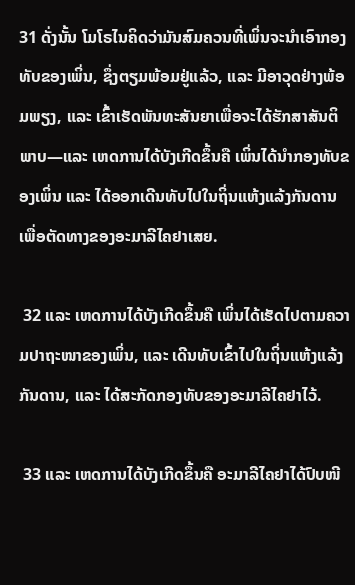31 ດັ່ງນັ້ນ ໂມໂຣໄນຄິດວ່າມັນສົມຄວນທີ່ເພິ່ນຈະນຳເອົາກອງທັບຂອງເພິ່ນ, ຊຶ່ງຕຽມພ້ອມຢູ່ແລ້ວ, ແລະ ມີອາວຸດຢ່າງພ້ອມພຽງ, ແລະ ເຂົ້າເຮັດພັນທະສັນຍາເພື່ອຈະໄດ້ຮັກສາສັນຕິພາບ—ແລະ ເຫດການໄດ້ບັງເກີດຂຶ້ນຄື ເພິ່ນໄດ້ນຳກອງທັບຂອງເພິ່ນ ແລະ ໄດ້ອອກເດີນທັບໄປໃນຖິ່ນແຫ້ງແລ້ງກັນດານ ເພື່ອຕັດທາງຂອງອະມາລີໄຄຢາເສຍ.

 32 ແລະ ເຫດການໄດ້ບັງເກີດຂຶ້ນຄື ເພິ່ນໄດ້ເຮັດໄປຕາມຄວາມປາຖະໜາຂອງເພິ່ນ, ແລະ ເດີນທັບເຂົ້າໄປໃນຖິ່ນແຫ້ງແລ້ງກັນດານ, ແລະ ໄດ້ສະກັດກອງທັບຂອງອະມາລີໄຄຢາໄວ້.

 33 ແລະ ເຫດການໄດ້ບັງເກີດຂຶ້ນຄື ອະມາລີໄຄຢາໄດ້ປົບໜີ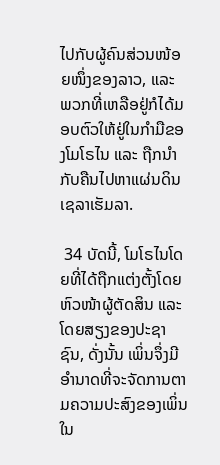ໄປກັບຜູ້ຄົນສ່ວນໜ້ອຍໜຶ່ງຂອງລາວ, ແລະ ພວກທີ່ເຫລືອຢູ່ກໍໄດ້ມອບຕົວໃຫ້ຢູ່ໃນກຳມືຂອງໂມໂຣໄນ ແລະ ຖືກນຳກັບຄືນໄປຫາແຜ່ນດິນເຊລາເຮັມລາ.

 34 ບັດນີ້, ໂມໂຣໄນໂດຍທີ່ໄດ້ຖືກແຕ່ງຕັ້ງໂດຍຫົວໜ້າຜູ້ຕັດສິນ ແລະ ໂດຍສຽງຂອງປະຊາຊົນ, ດັ່ງນັ້ນ ເພິ່ນຈຶ່ງມີອຳນາດທີ່ຈະຈັດການຕາມຄວາມປະສົງຂອງເພິ່ນໃນ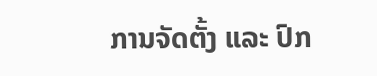ການຈັດຕັ້ງ ແລະ ປົກ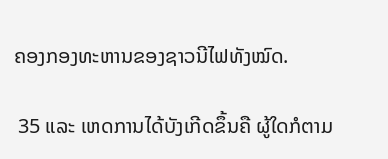ຄອງກອງທະຫານຂອງຊາວນີໄຟທັງໝົດ.

 35 ແລະ ເຫດການໄດ້ບັງເກີດຂຶ້ນຄື ຜູ້ໃດກໍຕາມ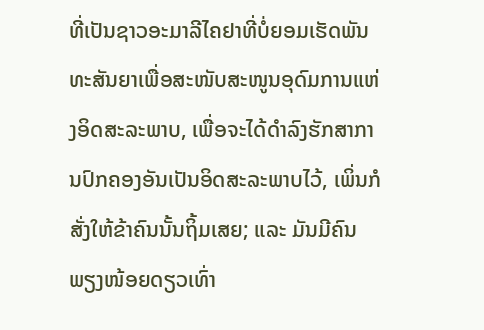ທີ່ເປັນຊາວອະມາລີໄຄຢາທີ່ບໍ່ຍອມເຮັດພັນທະສັນຍາເພື່ອສະໜັບສະໜູນອຸດົມການແຫ່ງອິດສະລະພາບ, ເພື່ອຈະໄດ້ດຳລົງຮັກສາການປົກຄອງອັນເປັນອິດສະລະພາບໄວ້, ເພິ່ນກໍສັ່ງໃຫ້ຂ້າຄົນນັ້ນຖິ້ມເສຍ; ແລະ ມັນມີຄົນພຽງໜ້ອຍດຽວເທົ່າ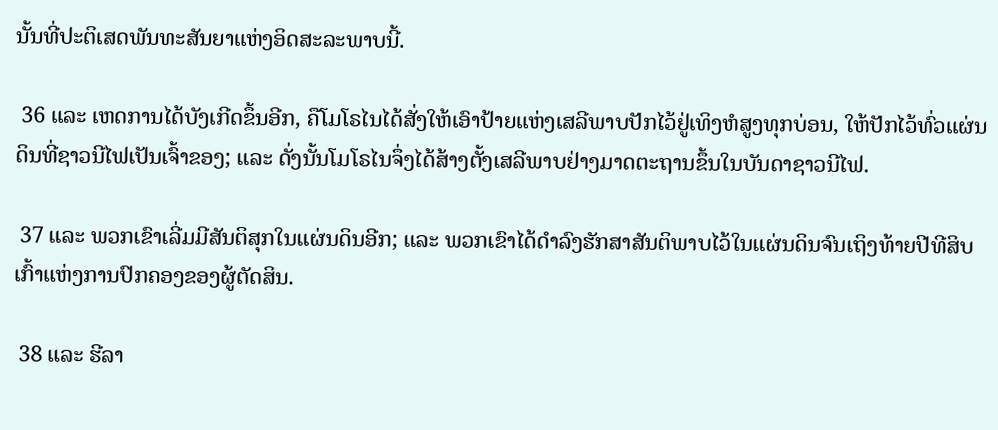ນັ້ນທີ່ປະຕິເສດພັນທະສັນຍາແຫ່ງອິດສະລະພາບນີ້.

 36 ແລະ ເຫດການໄດ້ບັງເກີດຂຶ້ນອີກ, ຄືໂມໂຣໄນໄດ້ສັ່ງໃຫ້ເອົາປ້າຍແຫ່ງເສລີພາບປັກໄວ້ຢູ່ເທິງຫໍສູງທຸກບ່ອນ, ໃຫ້ປັກໄວ້ທົ່ວແຜ່ນດິນທີ່ຊາວນີໄຟເປັນເຈົ້າຂອງ; ແລະ ດັ່ງນັ້ນໂມໂຣໄນຈຶ່ງໄດ້ສ້າງຕັ້ງເສລີພາບຢ່າງມາດຕະຖານຂຶ້ນໃນບັນດາຊາວນີໄຟ.

 37 ແລະ ພວກເຂົາເລີ່ມມີສັນຕິສຸກໃນແຜ່ນດິນອີກ; ແລະ ພວກເຂົາໄດ້ດຳລົງຮັກສາສັນຕິພາບໄວ້ໃນແຜ່ນດິນຈົນເຖິງທ້າຍປີທີສິບເກົ້າແຫ່ງການປົກຄອງຂອງຜູ້ຕັດສິນ.

 38 ແລະ ຮີລາ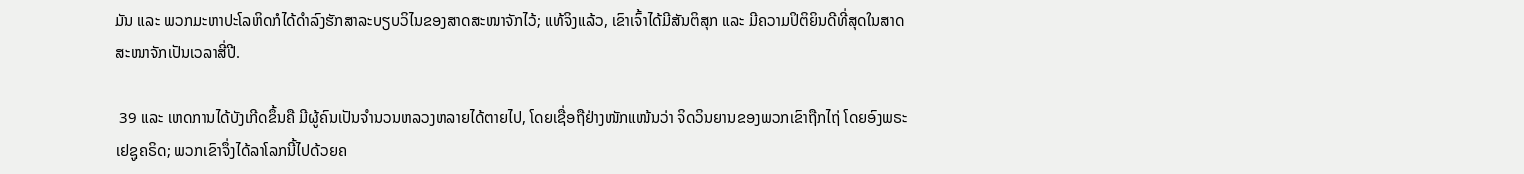ມັນ ແລະ ພວກມະຫາປະໂລຫິດກໍໄດ້ດຳລົງຮັກສາລະບຽບວິໄນຂອງສາດສະໜາຈັກໄວ້; ແທ້ຈິງແລ້ວ, ເຂົາເຈົ້າໄດ້ມີສັນຕິສຸກ ແລະ ມີຄວາມປິຕິຍິນດີທີ່ສຸດໃນສາດສະໜາຈັກເປັນເວລາສີ່ປີ.

 39 ແລະ ເຫດການໄດ້ບັງເກີດຂຶ້ນຄື ມີຜູ້ຄົນເປັນຈຳນວນຫລວງຫລາຍໄດ້ຕາຍໄປ, ໂດຍເຊື່ອຖືຢ່າງໜັກແໜ້ນວ່າ ຈິດວິນຍານຂອງພວກເຂົາຖືກໄຖ່ ໂດຍອົງພຣະເຢຊູຄຣິດ; ພວກເຂົາຈຶ່ງໄດ້ລາໂລກນີ້ໄປດ້ວຍຄ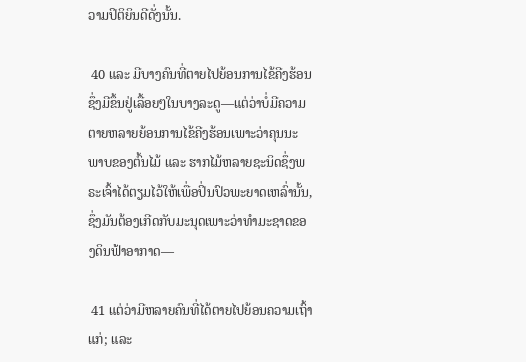ວາມປິຕິຍິນດີດັ່ງນັ້ນ.

 40 ແລະ ມີບາງຄົນທີ່ຕາຍໄປຍ້ອນການໄຂ້ຄີງຮ້ອນ ຊຶ່ງມີຂຶ້ນຢູ່ເລື້ອຍໆໃນບາງລະດູ—ແຕ່ວ່າບໍ່ມີຄວາມຕາຍຫລາຍຍ້ອນການໄຂ້ຄີງຮ້ອນເພາະວ່າຄຸນນະພາບຂອງຕົ້ນໄມ້ ແລະ ຮາກໄມ້ຫລາຍຊະນິດຊຶ່ງພຣະເຈົ້າໄດ້ຕຽມໄວ້ໃຫ້ເພື່ອປິ່ນປົວພະຍາດເຫລົ່ານັ້ນ, ຊຶ່ງມັນຕ້ອງເກີດກັບມະນຸດເພາະວ່າທຳມະຊາດຂອງດິນຟ້າອາກາດ—

 41 ແຕ່ວ່າມີຫລາຍຄົນທີ່ໄດ້ຕາຍໄປຍ້ອນຄວາມເຖົ້າແກ່; ແລະ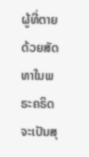ຜູ້ທີ່ຕາຍດ້ວຍສັດທາໃນພຣະຄຣິດຈະເປັນສຸ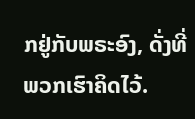ກຢູ່ກັບພຣະອົງ, ດັ່ງທີ່ພວກເຮົາຄິດໄວ້.